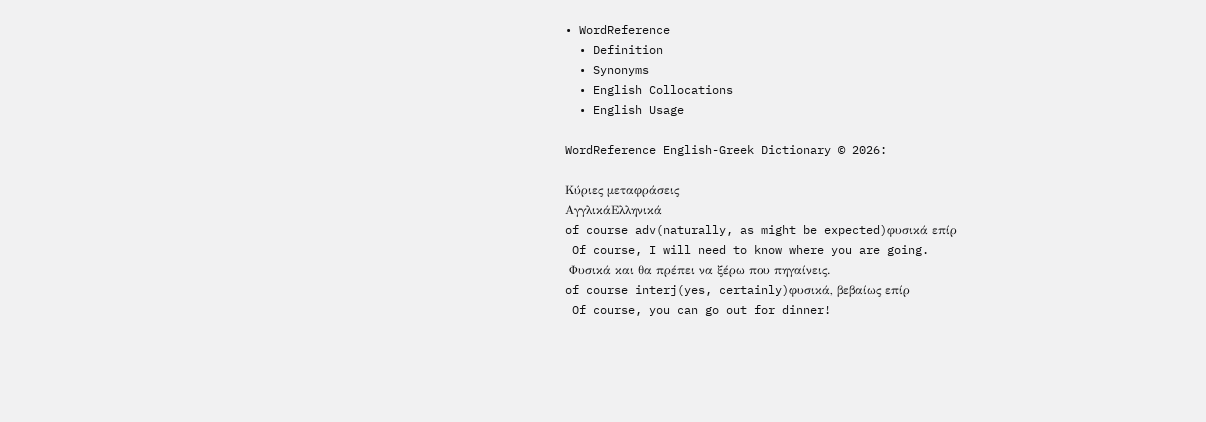• WordReference
  • Definition
  • Synonyms
  • English Collocations
  • English Usage

WordReference English-Greek Dictionary © 2026:

Κύριες μεταφράσεις
ΑγγλικάΕλληνικά
of course adv(naturally, as might be expected)φυσικά επίρ
 Of course, I will need to know where you are going.
 Φυσικά και θα πρέπει να ξέρω που πηγαίνεις.
of course interj(yes, certainly)φυσικά, βεβαίως επίρ
 Of course, you can go out for dinner!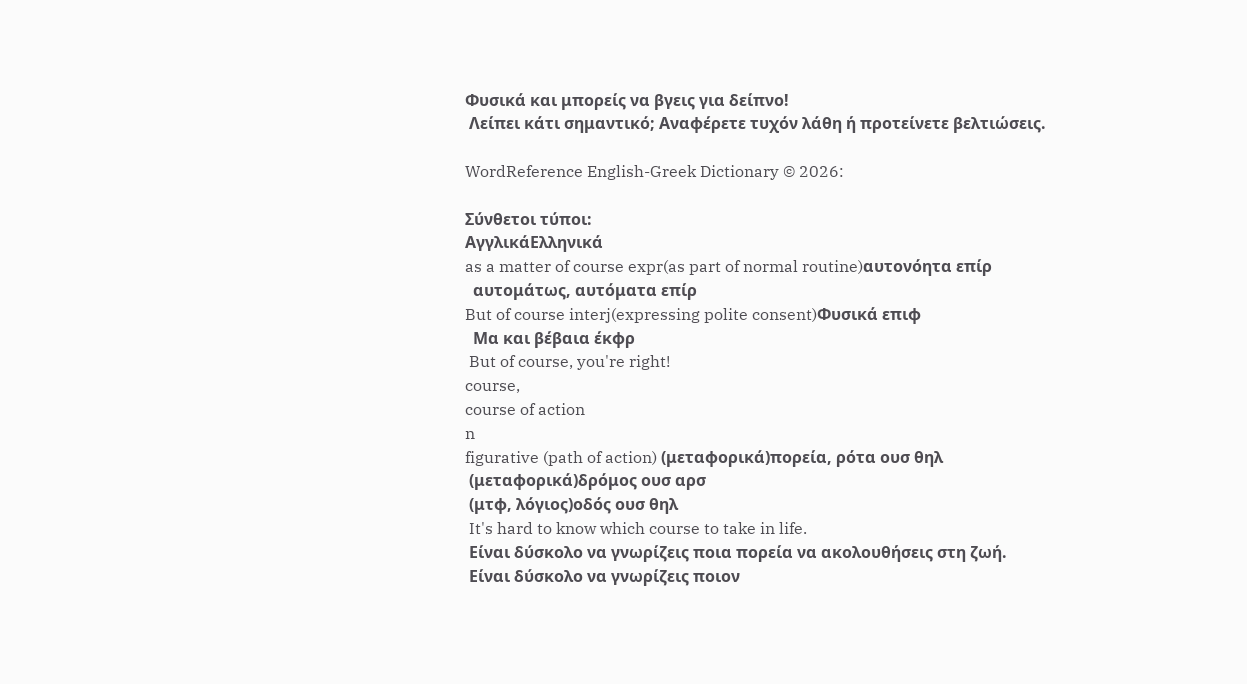Φυσικά και μπορείς να βγεις για δείπνο!
 Λείπει κάτι σημαντικό; Αναφέρετε τυχόν λάθη ή προτείνετε βελτιώσεις.

WordReference English-Greek Dictionary © 2026:

Σύνθετοι τύποι:
ΑγγλικάΕλληνικά
as a matter of course expr(as part of normal routine)αυτονόητα επίρ
  αυτομάτως, αυτόματα επίρ
But of course interj(expressing polite consent)Φυσικά επιφ
  Μα και βέβαια έκφρ
 But of course, you're right!
course,
course of action
n
figurative (path of action) (μεταφορικά)πορεία, ρότα ουσ θηλ
 (μεταφορικά)δρόμος ουσ αρσ
 (μτφ, λόγιος)οδός ουσ θηλ
 It's hard to know which course to take in life.
 Είναι δύσκολο να γνωρίζεις ποια πορεία να ακολουθήσεις στη ζωή.
 Είναι δύσκολο να γνωρίζεις ποιον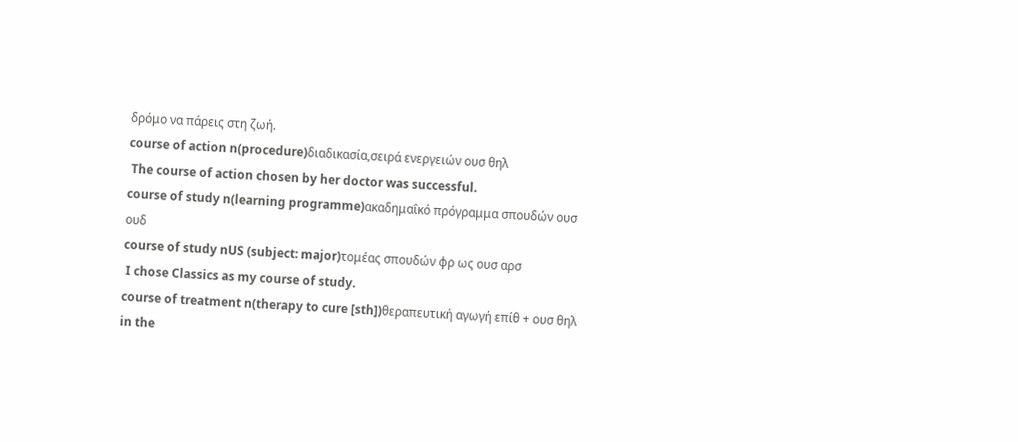δρόμο να πάρεις στη ζωή.
course of action n(procedure)διαδικασία,σειρά ενεργειών ουσ θηλ
 The course of action chosen by her doctor was successful.
course of study n(learning programme)ακαδημαΐκό πρόγραμμα σπουδών ουσ ουδ
course of study nUS (subject: major)τομέας σπουδών φρ ως ουσ αρσ
 I chose Classics as my course of study.
course of treatment n(therapy to cure [sth])θεραπευτική αγωγή επίθ + ουσ θηλ
in the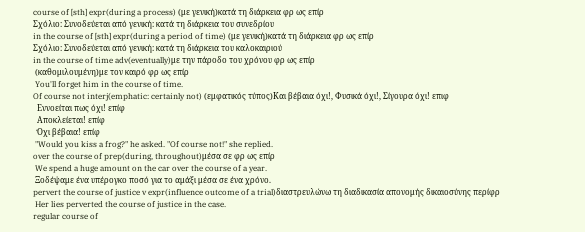course of [sth] expr(during a process) (με γενική)κατά τη διάρκεια φρ ως επίρ
Σχόλιο: Συνοδεύεται από γενική: κατά τη διάρκεια του συνεδρίου
in the course of [sth] expr(during a period of time) (με γενική)κατά τη διάρκεια φρ ως επίρ
Σχόλιο: Συνοδεύεται από γενική: κατά τη διάρκεια του καλοκαιριού
in the course of time adv(eventually)με την πάροδο του χρόνου φρ ως επίρ
 (καθομιλουμένη)με τον καιρό φρ ως επίρ
 You'll forget him in the course of time.
Of course not interj(emphatic: certainly not) (εμφατικός τύπος)Και βέβαια όχι!, Φυσικά όχι!, Σίγουρα όχι! επιφ
  Εννοείται πως όχι! επίφ
  Αποκλείεται! επίφ
  Όχι βέβαια! επίφ
 "Would you kiss a frog?" he asked. "Of course not!" she replied.
over the course of prep(during, throughout)μέσα σε φρ ως επίρ
 We spend a huge amount on the car over the course of a year.
 Ξοδέψαμε ένα υπέρογκο ποσό για το αμάξι μέσα σε ένα χρόνο.
pervert the course of justice v expr(influence outcome of a trial)διαστρευλώνω τη διαδικασία απονομής δικαιοσύνης περίφρ
 Her lies perverted the course of justice in the case.
regular course of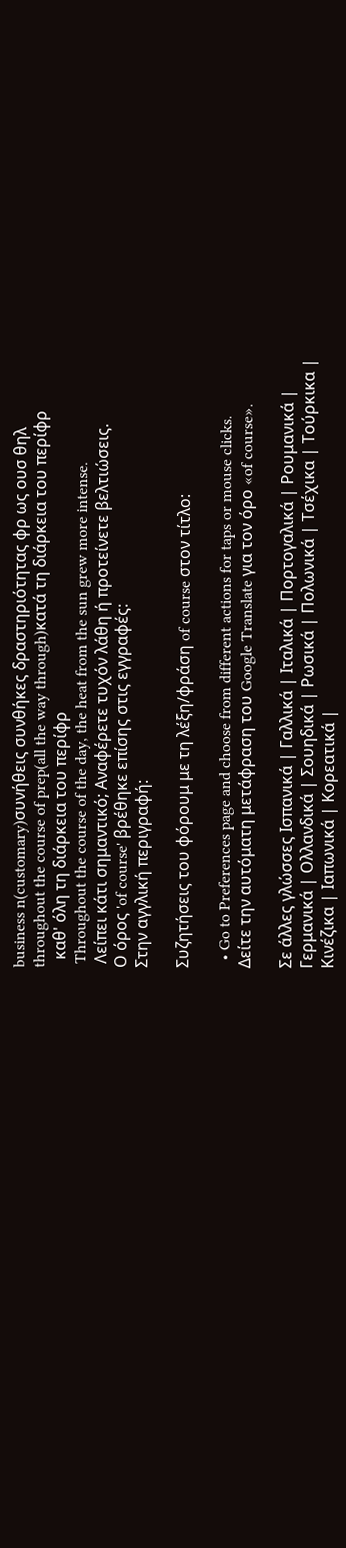business n(customary)συνήθεις συνθήκες δραστηριότητας φρ ως ουσ θηλ
throughout the course of prep(all the way through)κατά τη διάρκεια του περίφρ
  καθ' όλη τη διάρκεια του περίφρ
 Throughout the course of the day, the heat from the sun grew more intense.
 Λείπει κάτι σημαντικό; Αναφέρετε τυχόν λάθη ή προτείνετε βελτιώσεις.
Ο όρος 'of course' βρέθηκε επίσης στις εγγραφές:
Στην αγγλική περιγραφή:

Συζητήσεις του φόρουμ με τη λέξη/φράση of course στον τίτλο:

  • Go to Preferences page and choose from different actions for taps or mouse clicks.
Δείτε την αυτόματη μετάφραση του Google Translate για τον όρο «of course».

Σε άλλες γλώσσες Ισπανικά | Γαλλικά | Ιταλικά | Πορτογαλικά | Ρουμανικά | Γερμανικά | Ολλανδικά | Σουηδικά | Ρωσικά | Πολωνικά | Τσέχικα | Τούρκικα | Κινέζικα | Ιαπωνικά | Κορεατικά |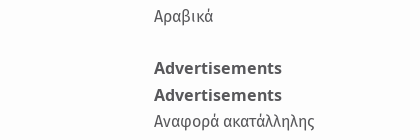Αραβικά

Advertisements
Advertisements
Αναφορά ακατάλληλης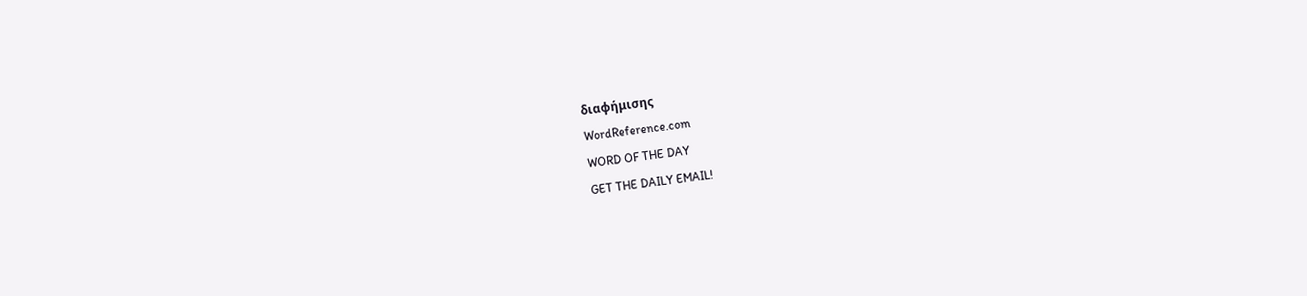διαφήμισης
WordReference.com
WORD OF THE DAY
GET THE DAILY EMAIL!